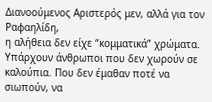Διανοούμενος Αριστερός μεν, αλλά για τον Ραφαηλίδη,
η αλήθεια δεν είχε “κομματικά” χρώματα.
Υπάρχουν άνθρωποι που δεν χωρούν σε καλούπια. Που δεν έμαθαν ποτέ να σιωπούν, να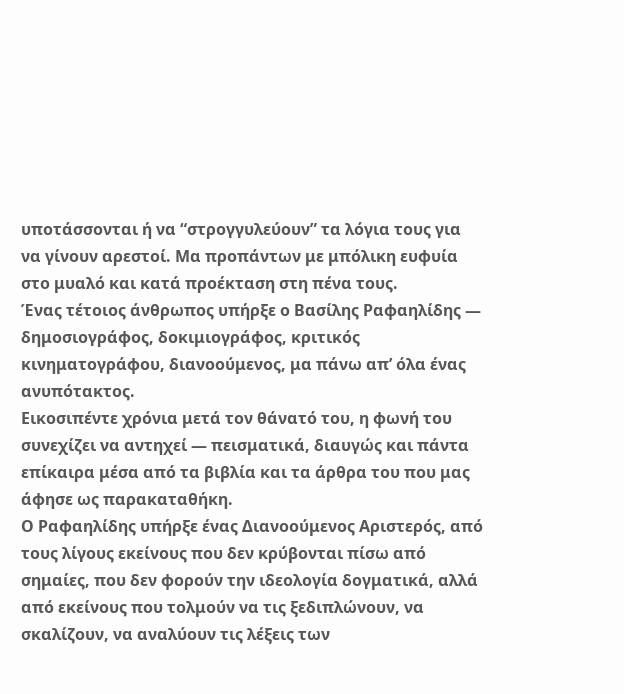υποτάσσονται ή να “στρογγυλεύουν” τα λόγια τους για να γίνουν αρεστοί. Μα προπάντων με μπόλικη ευφυία στο μυαλό και κατά προέκταση στη πένα τους.
Ένας τέτοιος άνθρωπος υπήρξε ο Βασίλης Ραφαηλίδης — δημοσιογράφος, δοκιμιογράφος, κριτικός κινηματογράφου, διανοούμενος, μα πάνω απ’ όλα ένας ανυπότακτος.
Εικοσιπέντε χρόνια μετά τον θάνατό του, η φωνή του συνεχίζει να αντηχεί — πεισματικά, διαυγώς και πάντα επίκαιρα μέσα από τα βιβλία και τα άρθρα του που μας άφησε ως παρακαταθήκη.
Ο Ραφαηλίδης υπήρξε ένας Διανοούμενος Αριστερός, από τους λίγους εκείνους που δεν κρύβονται πίσω από σημαίες, που δεν φορούν την ιδεολογία δογματικά, αλλά από εκείνους που τολμούν να τις ξεδιπλώνουν, να σκαλίζουν, να αναλύουν τις λέξεις των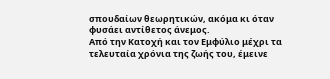σπουδαίων θεωρητικών, ακόμα κι όταν φυσάει αντίθετος άνεμος.
Από την Κατοχή και τον Εμφύλιο μέχρι τα τελευταία χρόνια της ζωής του, έμεινε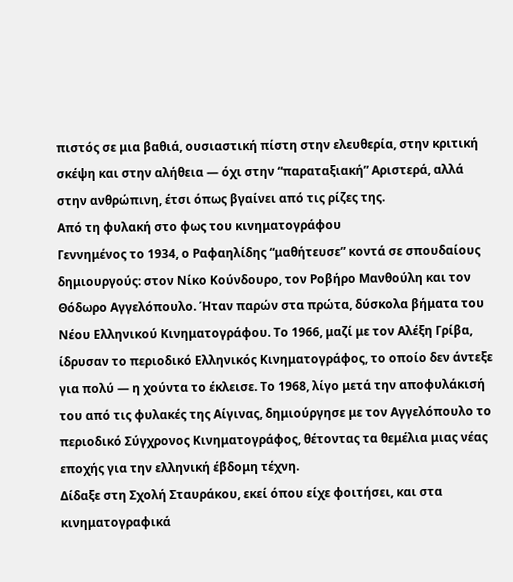πιστός σε μια βαθιά, ουσιαστική πίστη στην ελευθερία, στην κριτική σκέψη και στην αλήθεια — όχι στην “παραταξιακή” Αριστερά, αλλά στην ανθρώπινη, έτσι όπως βγαίνει από τις ρίζες της.
Από τη φυλακή στο φως του κινηματογράφου
Γεννημένος το 1934, ο Ραφαηλίδης “μαθήτευσε” κοντά σε σπουδαίους δημιουργούς: στον Νίκο Κούνδουρο, τον Ροβήρο Μανθούλη και τον Θόδωρο Αγγελόπουλο. Ήταν παρών στα πρώτα, δύσκολα βήματα του Νέου Ελληνικού Κινηματογράφου. Το 1966, μαζί με τον Αλέξη Γρίβα, ίδρυσαν το περιοδικό Ελληνικός Κινηματογράφος, το οποίο δεν άντεξε για πολύ — η χούντα το έκλεισε. Το 1968, λίγο μετά την αποφυλάκισή του από τις φυλακές της Αίγινας, δημιούργησε με τον Αγγελόπουλο το περιοδικό Σύγχρονος Κινηματογράφος, θέτοντας τα θεμέλια μιας νέας εποχής για την ελληνική έβδομη τέχνη.
Δίδαξε στη Σχολή Σταυράκου, εκεί όπου είχε φοιτήσει, και στα κινηματογραφικά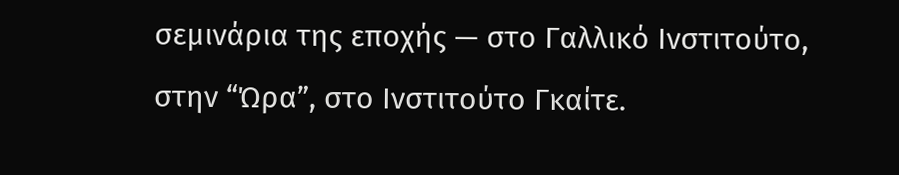σεμινάρια της εποχής — στο Γαλλικό Ινστιτούτο, στην “Ώρα”, στο Ινστιτούτο Γκαίτε.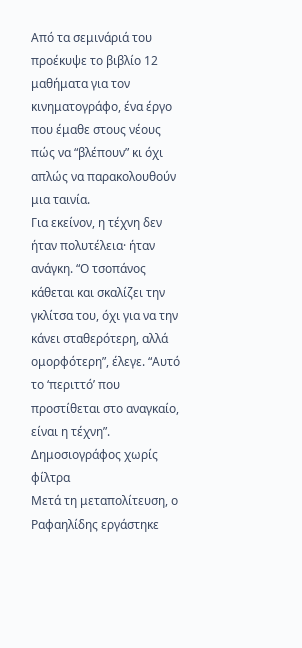Από τα σεμινάριά του προέκυψε το βιβλίο 12 μαθήματα για τον κινηματογράφο, ένα έργο που έμαθε στους νέους πώς να “βλέπουν” κι όχι απλώς να παρακολουθούν μια ταινία.
Για εκείνον, η τέχνη δεν ήταν πολυτέλεια· ήταν ανάγκη. “Ο τσοπάνος κάθεται και σκαλίζει την γκλίτσα του, όχι για να την κάνει σταθερότερη, αλλά ομορφότερη”, έλεγε. “Αυτό το ‘περιττό’ που προστίθεται στο αναγκαίο, είναι η τέχνη”.
Δημοσιογράφος χωρίς φίλτρα
Μετά τη μεταπολίτευση, ο Ραφαηλίδης εργάστηκε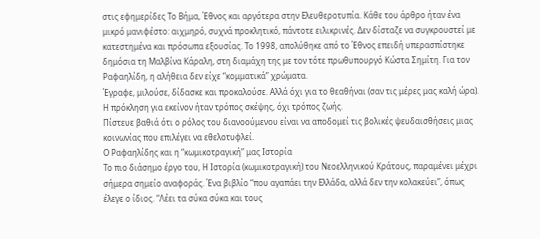στις εφημερίδες Το Βήμα, Έθνος και αργότερα στην Ελευθεροτυπία. Κάθε του άρθρο ήταν ένα μικρό μανιφέστο: αιχμηρό, συχνά προκλητικό, πάντοτε ειλικρινές. Δεν δίσταζε να συγκρουστεί με κατεστημένα και πρόσωπα εξουσίας. Το 1998, απολύθηκε από το Έθνος επειδή υπερασπίστηκε δημόσια τη Μαλβίνα Κάραλη, στη διαμάχη της με τον τότε πρωθυπουργό Κώστα Σημίτη. Για τον Ραφαηλίδη, η αλήθεια δεν είχε “κομματικά” χρώματα.
Έγραφε, μιλούσε, δίδασκε και προκαλούσε. Αλλά όχι για το θεαθήναι (σαν τις μέρες μας καλή ώρα). Η πρόκληση για εκείνον ήταν τρόπος σκέψης, όχι τρόπος ζωής.
Πίστευε βαθιά ότι ο ρόλος του διανοούμενου είναι να αποδομεί τις βολικές ψευδαισθήσεις μιας κοινωνίας που επιλέγει να εθελοτυφλεί.
Ο Ραφαηλίδης και η “κωμικοτραγική” μας Ιστορία
Το πιο διάσημο έργο του, Η Ιστορία (κωμικοτραγική) του Νεοελληνικού Κράτους, παραμένει μέχρι σήμερα σημείο αναφοράς. Ένα βιβλίο “που αγαπάει την Ελλάδα, αλλά δεν την κολακεύει”, όπως έλεγε ο ίδιος. “Λέει τα σύκα σύκα και τους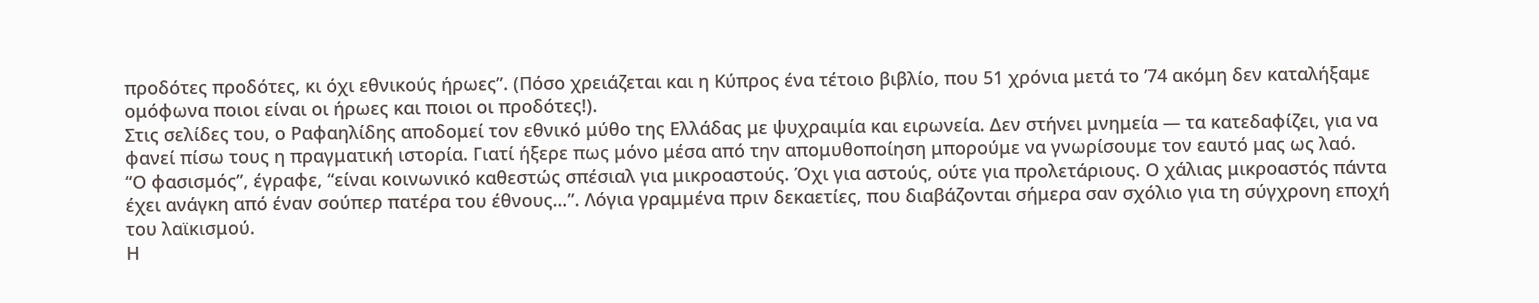προδότες προδότες, κι όχι εθνικούς ήρωες”. (Πόσο χρειάζεται και η Κύπρος ένα τέτοιο βιβλίο, που 51 χρόνια μετά το ’74 ακόμη δεν καταλήξαμε ομόφωνα ποιοι είναι οι ήρωες και ποιοι οι προδότες!).
Στις σελίδες του, ο Ραφαηλίδης αποδομεί τον εθνικό μύθο της Ελλάδας με ψυχραιμία και ειρωνεία. Δεν στήνει μνημεία — τα κατεδαφίζει, για να φανεί πίσω τους η πραγματική ιστορία. Γιατί ήξερε πως μόνο μέσα από την απομυθοποίηση μπορούμε να γνωρίσουμε τον εαυτό μας ως λαό.
“Ο φασισμός”, έγραφε, “είναι κοινωνικό καθεστώς σπέσιαλ για μικροαστούς. Όχι για αστούς, ούτε για προλετάριους. Ο χάλιας μικροαστός πάντα έχει ανάγκη από έναν σούπερ πατέρα του έθνους…”. Λόγια γραμμένα πριν δεκαετίες, που διαβάζονται σήμερα σαν σχόλιο για τη σύγχρονη εποχή του λαϊκισμού.
Η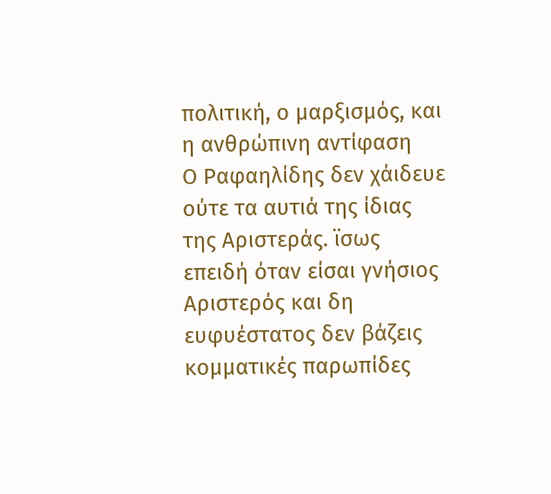πολιτική, ο μαρξισμός, και η ανθρώπινη αντίφαση
Ο Ραφαηλίδης δεν χάιδευε ούτε τα αυτιά της ίδιας της Αριστεράς. ϊσως επειδή όταν είσαι γνήσιος Αριστερός και δη ευφυέστατος δεν βάζεις κομματικές παρωπίδες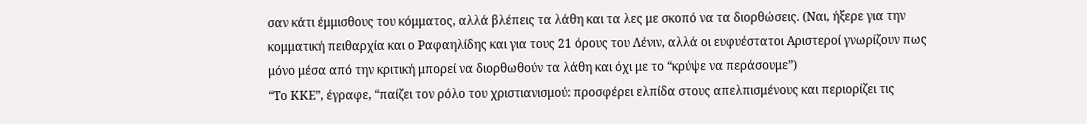σαν κάτι έμμισθους του κόμματος, αλλά βλέπεις τα λάθη και τα λες με σκοπό να τα διορθώσεις. (Ναι, ήξερε για την κομματική πειθαρχία και ο Ραφαηλίδης και για τους 21 όρους του Λένιν, αλλά οι ευφυέστατοι Αριστεροί γνωρίζουν πως μόνο μέσα από την κριτική μπορεί να διορθωθούν τα λάθη και όχι με το “κρύψε να περάσουμε”)
“Το ΚΚΕ”, έγραφε, “παίζει τον ρόλο του χριστιανισμού: προσφέρει ελπίδα στους απελπισμένους και περιορίζει τις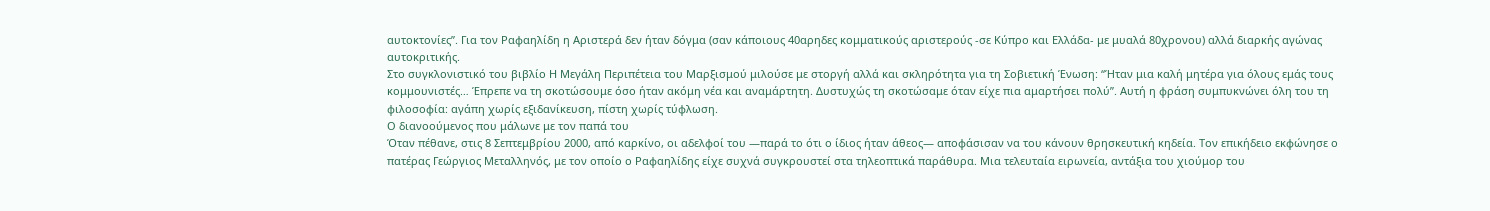αυτοκτονίες”. Για τον Ραφαηλίδη η Αριστερά δεν ήταν δόγμα (σαν κάποιους 40αρηδες κομματικούς αριστερούς -σε Κύπρο και Ελλάδα- με μυαλά 80χρονου) αλλά διαρκής αγώνας αυτοκριτικής.
Στο συγκλονιστικό του βιβλίο Η Μεγάλη Περιπέτεια του Μαρξισμού μιλούσε με στοργή αλλά και σκληρότητα για τη Σοβιετική Ένωση: “Ήταν μια καλή μητέρα για όλους εμάς τους κομμουνιστές… Έπρεπε να τη σκοτώσουμε όσο ήταν ακόμη νέα και αναμάρτητη. Δυστυχώς τη σκοτώσαμε όταν είχε πια αμαρτήσει πολύ”. Αυτή η φράση συμπυκνώνει όλη του τη φιλοσοφία: αγάπη χωρίς εξιδανίκευση, πίστη χωρίς τύφλωση.
Ο διανοούμενος που μάλωνε με τον παπά του
Όταν πέθανε, στις 8 Σεπτεμβρίου 2000, από καρκίνο, οι αδελφοί του —παρά το ότι ο ίδιος ήταν άθεος— αποφάσισαν να του κάνουν θρησκευτική κηδεία. Τον επικήδειο εκφώνησε ο πατέρας Γεώργιος Μεταλληνός, με τον οποίο ο Ραφαηλίδης είχε συχνά συγκρουστεί στα τηλεοπτικά παράθυρα. Μια τελευταία ειρωνεία, αντάξια του χιούμορ του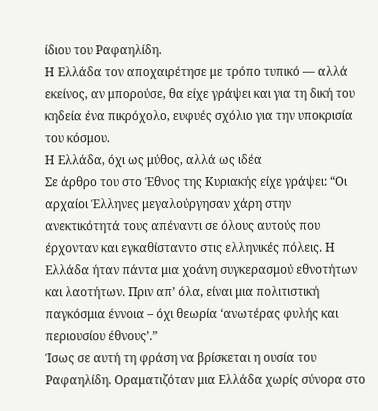ίδιου του Ραφαηλίδη.
Η Ελλάδα τον αποχαιρέτησε με τρόπο τυπικό — αλλά εκείνος, αν μπορούσε, θα είχε γράψει και για τη δική του κηδεία ένα πικρόχολο, ευφυές σχόλιο για την υποκρισία του κόσμου.
Η Ελλάδα, όχι ως μύθος, αλλά ως ιδέα
Σε άρθρο του στο Έθνος της Κυριακής είχε γράψει: “Οι αρχαίοι Έλληνες μεγαλούργησαν χάρη στην ανεκτικότητά τους απέναντι σε όλους αυτούς που έρχονταν και εγκαθίσταντο στις ελληνικές πόλεις. Η Ελλάδα ήταν πάντα μια χοάνη συγκερασμού εθνοτήτων και λαοτήτων. Πριν απ’ όλα, είναι μια πολιτιστική παγκόσμια έννοια – όχι θεωρία ‘ανωτέρας φυλής και περιουσίου έθνους’.”
Ίσως σε αυτή τη φράση να βρίσκεται η ουσία του Ραφαηλίδη. Οραματιζόταν μια Ελλάδα χωρίς σύνορα στο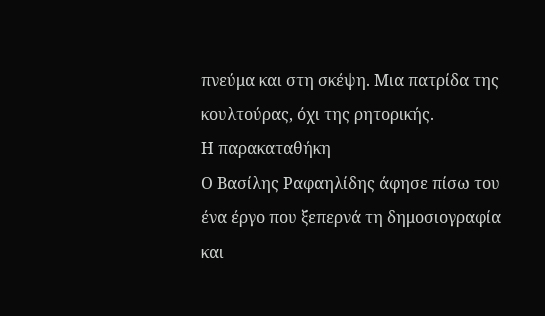πνεύμα και στη σκέψη. Μια πατρίδα της κουλτούρας, όχι της ρητορικής.
Η παρακαταθήκη
Ο Βασίλης Ραφαηλίδης άφησε πίσω του ένα έργο που ξεπερνά τη δημοσιογραφία και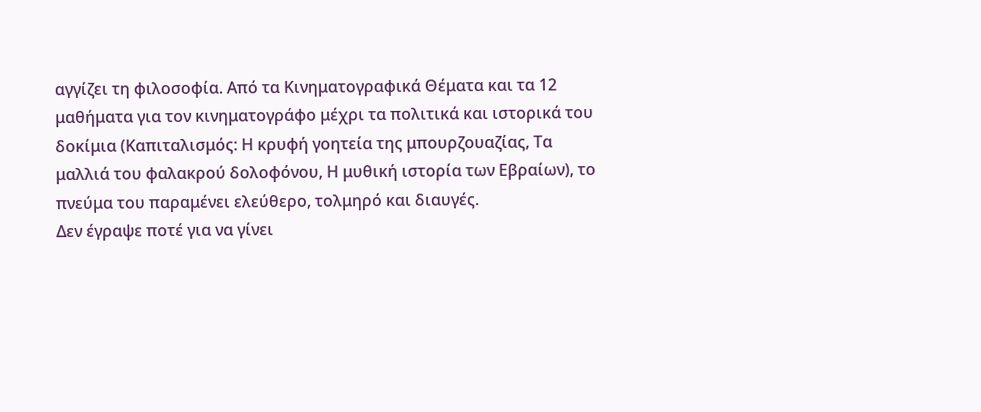αγγίζει τη φιλοσοφία. Από τα Κινηματογραφικά Θέματα και τα 12 μαθήματα για τον κινηματογράφο μέχρι τα πολιτικά και ιστορικά του δοκίμια (Καπιταλισμός: Η κρυφή γοητεία της μπουρζουαζίας, Τα μαλλιά του φαλακρού δολοφόνου, Η μυθική ιστορία των Εβραίων), το πνεύμα του παραμένει ελεύθερο, τολμηρό και διαυγές.
Δεν έγραψε ποτέ για να γίνει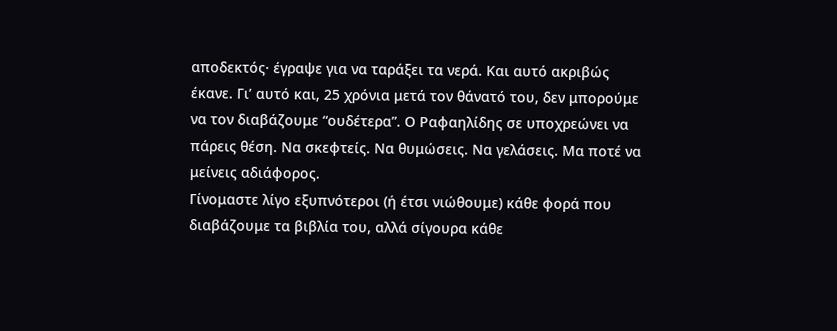αποδεκτός· έγραψε για να ταράξει τα νερά. Και αυτό ακριβώς έκανε. Γι’ αυτό και, 25 χρόνια μετά τον θάνατό του, δεν μπορούμε να τον διαβάζουμε “ουδέτερα”. Ο Ραφαηλίδης σε υποχρεώνει να πάρεις θέση. Να σκεφτείς. Να θυμώσεις. Να γελάσεις. Μα ποτέ να μείνεις αδιάφορος.
Γίνομαστε λίγο εξυπνότεροι (ή έτσι νιώθουμε) κάθε φορά που διαβάζουμε τα βιβλία του, αλλά σίγουρα κάθε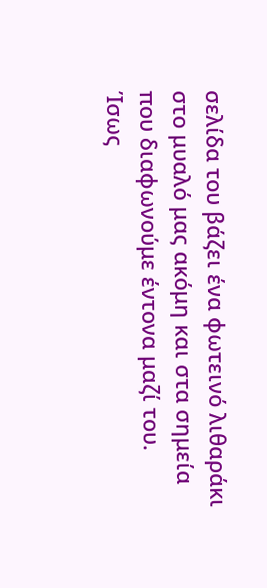σελίδα του βάζει ένα φωτεινό λιθαράκι στο μυαλό μας ακόμη και στα σημεία που διαφωνούμε έντονα μαζί του.
Ίσως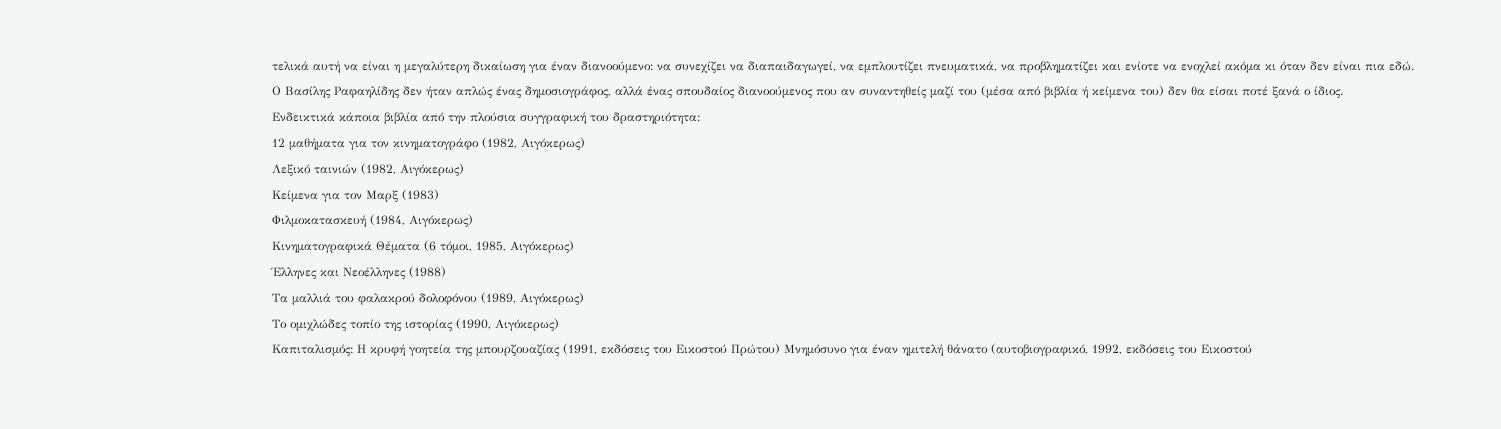τελικά αυτή να είναι η μεγαλύτερη δικαίωση για έναν διανοούμενο: να συνεχίζει να διαπαιδαγωγεί, να εμπλουτίζει πνευματικά, να προβληματίζει και ενίοτε να ενοχλεί ακόμα κι όταν δεν είναι πια εδώ.
Ο Βασίλης Ραφαηλίδης δεν ήταν απλώς ένας δημοσιογράφος, αλλά ένας σπουδαίος διανοούμενος που αν συναντηθείς μαζί του (μέσα από βιβλία ή κείμενα του) δεν θα είσαι ποτέ ξανά ο ίδιος.
Ενδεικτικά κάποια βιβλία από την πλούσια συγγραφική του δραστηριότητα:
12 μαθήματα για τον κινηματογράφο (1982, Αιγόκερως)
Λεξικό ταινιών (1982, Αιγόκερως)
Κείμενα για τον Μαρξ (1983)
Φιλμοκατασκευή (1984, Αιγόκερως)
Κινηματογραφικά Θέματα (6 τόμοι, 1985, Αιγόκερως)
Έλληνες και Νεοέλληνες (1988)
Τα μαλλιά του φαλακρού δολοφόνου (1989, Αιγόκερως)
Το ομιχλώδες τοπίο της ιστορίας (1990, Αιγόκερως)
Καπιταλισμός: Η κρυφή γοητεία της μπουρζουαζίας (1991, εκδόσεις του Εικοστού Πρώτου) Μνημόσυνο για έναν ημιτελή θάνατο (αυτοβιογραφικό, 1992, εκδόσεις του Εικοστού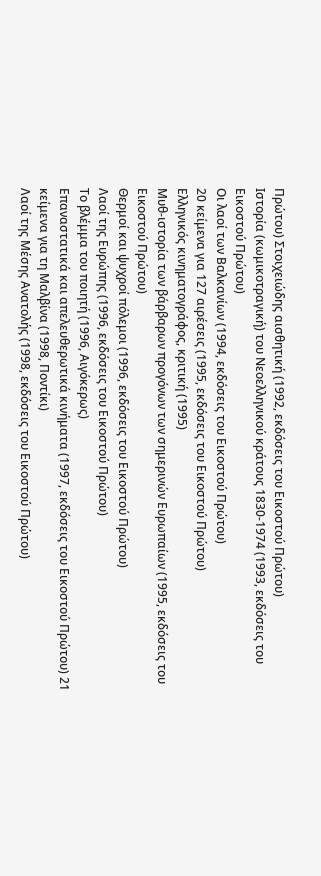Πρώτου) Στοιχειώδης αισθητική (1992, εκδόσεις του Εικοστού Πρώτου)
Ιστορία (κωμικοτραγική) του Νεοελληνικού κράτους 1830-1974 (1993, εκδόσεις του Εικοστού Πρώτου)
Οι λαοί των Βαλκανίων (1994, εκδόσεις του Εικοστού Πρώτου)
20 κείμενα για 127 αιρέσεις (1995, εκδόσεις του Εικοστού Πρώτου)
Ελληνικός κινηματογράφος, κριτική (1995)
Μυθ-ιστορία των βάρβαρων προγόνων των σημερινών Ευρωπαίων (1995, εκδόσεις του Εικοστού Πρώτου)
Θερμοί και ψυχροί πόλεμοι (1996, εκδόσεις του Εικοστού Πρώτου)
Λαοί της Ευρώπης (1996, εκδόσεις του Εικοστού Πρώτου)
Το βλέμμα του ποιητή (1996, Αιγόκερως)
Επαναστατικά και απελευθερωτικά κινήματα (1997, εκδόσεις του Εικοστού Πρώτου) 21 κείμενα για τη Μαλβίνα (1998, Ποντίκι)
Λαοί της Μέσης Ανατολής (1998, εκδόσεις του Εικοστού Πρώτου)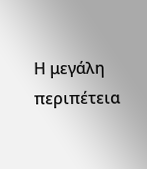Η μεγάλη περιπέτεια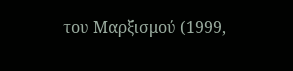του Μαρξισμού (1999,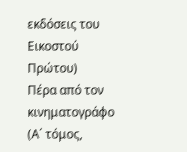εκδόσεις του Εικοστού Πρώτου)
Πέρα από τον κινηματογράφο (Α΄ τόμος,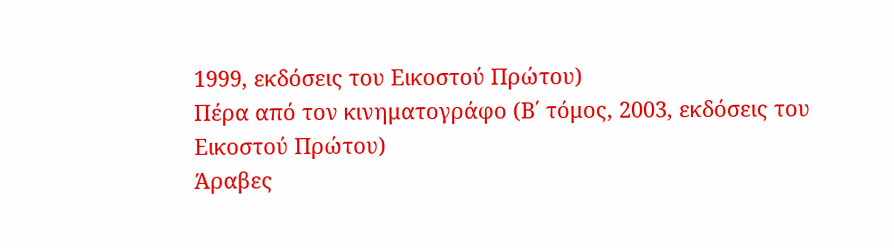1999, εκδόσεις του Εικοστού Πρώτου)
Πέρα από τον κινηματογράφο (Β΄ τόμος, 2003, εκδόσεις του Εικοστού Πρώτου)
Άραβες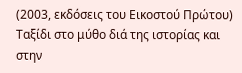(2003, εκδόσεις του Εικοστού Πρώτου)
Ταξίδι στο μύθο διά της ιστορίας και στην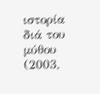ιστορία διά του μύθου (2003,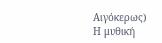Αιγόκερως)
Η μυθική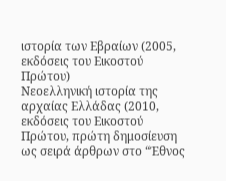ιστορία των Εβραίων (2005, εκδόσεις του Εικοστού Πρώτου)
Νεοελληνική ιστορία της αρχαίας Ελλάδας (2010, εκδόσεις του Εικοστού
Πρώτου, πρώτη δημοσίευση ως σειρά άρθρων στο “Έθνος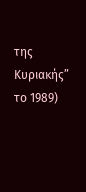της Κυριακής” το 1989)